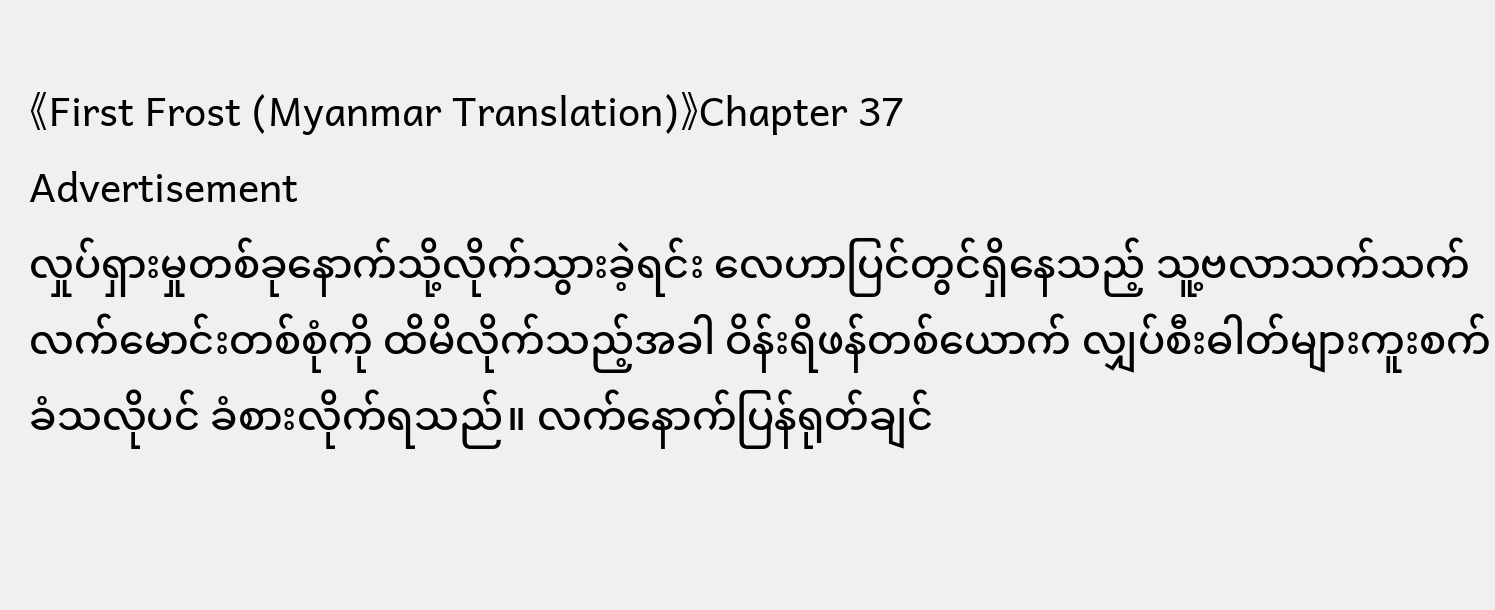《First Frost (Myanmar Translation)》Chapter 37
Advertisement
လှုပ်ရှားမှုတစ်ခုနောက်သို့လိုက်သွားခဲ့ရင်း လေဟာပြင်တွင်ရှိနေသည့် သူ့ဗလာသက်သက်လက်မောင်းတစ်စုံကို ထိမိလိုက်သည့်အခါ ဝိန်းရိဖန်တစ်ယောက် လျှပ်စီးဓါတ်များကူးစက်ခံသလိုပင် ခံစားလိုက်ရသည်။ လက်နောက်ပြန်ရုတ်ချင်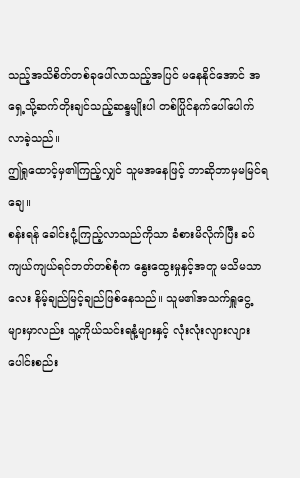သည့်အသိစိတ်တစ်ခုပေါ်လာသည့်အပြင် မနေနိုင်အောင် အရှေ့သို့ဆက်တိုးချင်သည့်ဆန္ဒမျိုးပါ တစ်ပြိုင်နက်ပေါ်ပေါက်လာခဲ့သည်။
ဤရှုထောင့်မှ၏ကြည့်လျှင် သူမအနေဖြင့် ဘာဆိုဘာမှမမြင်ရချေ။
စန်းရန် ခေါင်းငုံ့ကြည့်လာသည်ကိုသာ ခံစားမိလိုက်ပြီး ခပ်ကျယ်ကျယ်ရင်ဘတ်တစ်စုံက နွေးထွေးမှုနှင့်အတူ မသိမသာလေး နိမ့်ချည်မြင့်ချည်ဖြစ်နေသည်။ သူမ၏အသက်ရှူငွေ့များမှာလည်း သူ့ကိုယ်သင်းရနံ့များနှင့် လုံးလုံးလျားလျားပေါင်းစည်း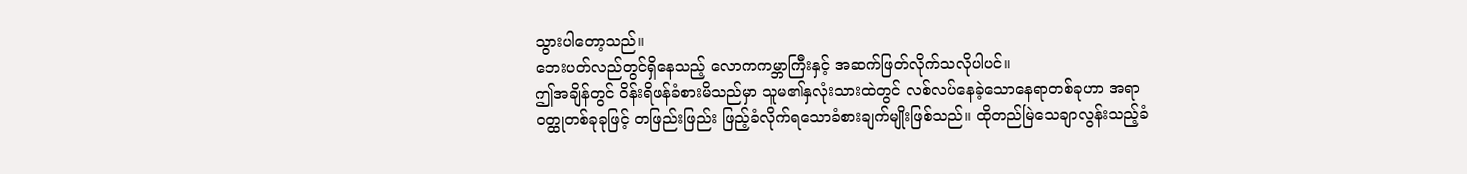သွားပါတော့သည်။
ဘေးပတ်လည်တွင်ရှိနေသည့် လောကကမ္ဘာကြီးနှင့် အဆက်ဖြတ်လိုက်သလိုပါပင်။
ဤအချိန်တွင် ဝိန်းရိဖန်ခံစားမိသည်မှာ သူမ၏နှလုံးသားထဲတွင် လစ်လပ်နေခဲ့သောနေရာတစ်ခုဟာ အရာဝတ္ထုတစ်ခုခုဖြင့် တဖြည်းဖြည်း ဖြည့်ခံလိုက်ရသောခံစားချက်မျိုးဖြစ်သည်။ ထိုတည်မြဲသေချာလွန်းသည့်ခံ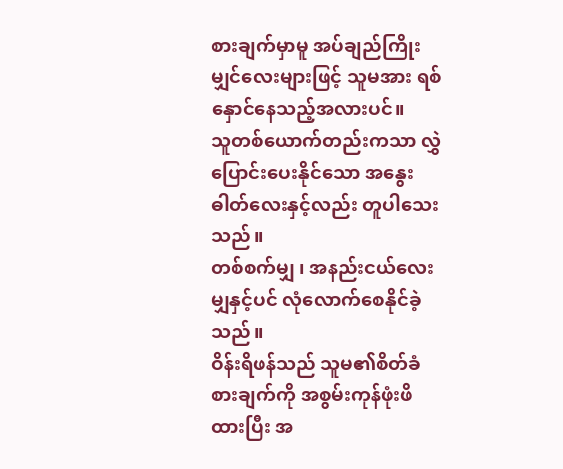စားချက်မှာမူ အပ်ချည်ကြိုးမျှင်လေးများဖြင့် သူမအား ရစ်နှောင်နေသည့်အလားပင်။
သူတစ်ယောက်တည်းကသာ လွှဲပြောင်းပေးနိုင်သော အနွေးဓါတ်လေးနှင့်လည်း တူပါသေးသည်။
တစ်စက်မျှ ၊ အနည်းငယ်လေးမျှနှင့်ပင် လုံလောက်စေနိုင်ခဲ့သည်။
ဝိန်းရိဖန်သည် သူမ၏စိတ်ခံစားချက်ကို အစွမ်းကုန်ဖုံးဖိထားပြီး အ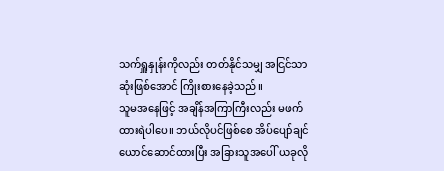သက်ရှူနှုန်းကိုလည်း တတ်နိုင်သမျှ အငြင်သာဆုံးဖြစ်အောင် ကြိုးစားနေခဲ့သည်။
သူမအနေဖြင့် အချိန်အကြာကြီးလည်း မဖက်ထားရဲပါပေ။ ဘယ်လိုပင်ဖြစ်စေ အိပ်ပျော်ချင်ယောင်ဆောင်ထားပြီး အခြားသူအပေါ် ယခုလို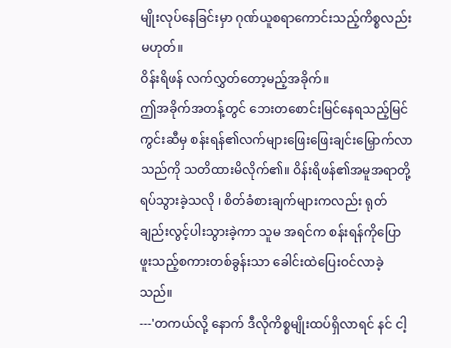မျိုးလုပ်နေခြင်းမှာ ဂုဏ်ယူစရာကောင်းသည့်ကိစ္စလည်းမဟုတ်။
ဝိန်းရိဖန် လက်လွှတ်တော့မည့်အခိုက်။
ဤအခိုက်အတန့်တွင် ဘေးတစောင်းမြင်နေရသည့်မြင်ကွင်းဆီမှ စန်းရန်၏လက်များဖြေးဖြေးချင်းမြှောက်လာသည်ကို သတိထားမိလိုက်၏။ ဝိန်းရိဖန်၏အမူအရာတို့ ရပ်သွားခဲ့သလို ၊ စိတ်ခံစားချက်များကလည်း ရုတ်ချည်းလွင့်ပါးသွားခဲ့ကာ သူမ အရင်က စန်းရန်ကိုပြောဖူးသည့်စကားတစ်ခွန်းသာ ခေါင်းထဲပြေးဝင်လာခဲ့သည်။
---'တကယ်လို့ နောက် ဒီလိုကိစ္စမျိုးထပ်ရှိလာရင် နင် ငါ့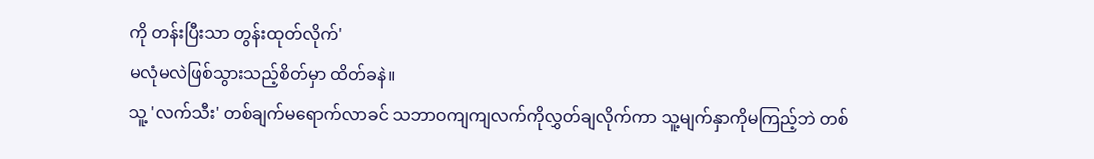ကို တန်းပြီးသာ တွန်းထုတ်လိုက်'
မလုံမလဲဖြစ်သွားသည့်စိတ်မှာ ထိတ်ခနဲ။
သူ့ 'လက်သီး' တစ်ချက်မရောက်လာခင် သဘာဝကျကျလက်ကိုလွှတ်ချလိုက်ကာ သူ့မျက်နှာကိုမကြည့်ဘဲ တစ်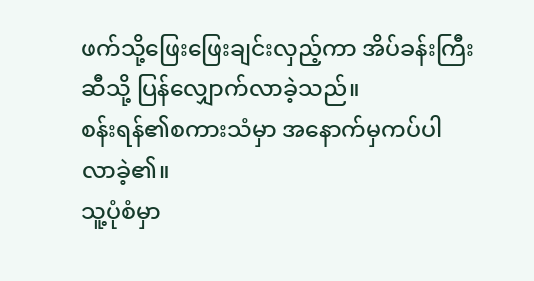ဖက်သို့ဖြေးဖြေးချင်းလှည့်ကာ အိပ်ခန်းကြီးဆီသို့ ပြန်လျှောက်လာခဲ့သည်။
စန်းရန်၏စကားသံမှာ အနောက်မှကပ်ပါလာခဲ့၏။
သူ့ပုံစံမှာ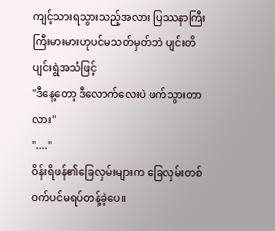ကျင့်သားရသွားသည့်အလား ပြဿနာကြီးကြီးမားမားဟုပင်မသတ်မှတ်ဘဲ ပျင်းတိပျင်းရွဲအသံဖြင့်
"ဒီနေ့တော့ ဒီလောက်လေးပဲ ဖက်သွားတာလား"
"...."
ဝိန်းရိဖန်၏ခြေလှမ်းများက ခြေလှမ်းတစ်ဝက်ပင်မရပ်တန့်ခဲ့ပေ။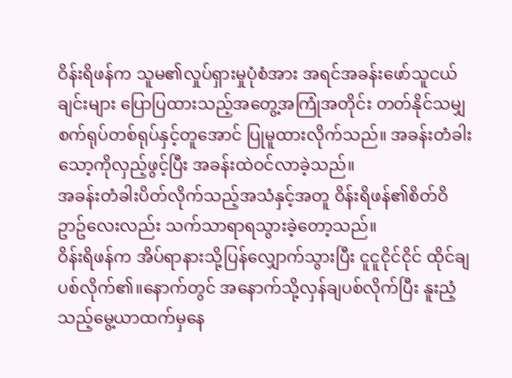ဝိန်းရိဖန်က သူမ၏လှုပ်ရှားမှုပုံစံအား အရင်အခန်းဖော်သူငယ်ချင်းများ ပြောပြထားသည့်အတွေ့အကြုံအတိုင်း တတ်နိုင်သမျှ စက်ရုပ်တစ်ရုပ်နှင့်တူအောင် ပြုမူထားလိုက်သည်။ အခန်းတံခါးသော့ကိုလှည့်ဖွင့်ပြီး အခန်းထဲဝင်လာခဲ့သည်။
အခန်းတံခါးပိတ်လိုက်သည့်အသံနှင့်အတူ ဝိန်းရိဖန်၏စိတ်ဝိဥာဥ်လေးလည်း သက်သာရာရသွားခဲ့တော့သည်။
ဝိန်းရိဖန်က အိပ်ရာနားသို့ပြန်လျှောက်သွားပြီး ငူငူငိုင်ငိုင် ထိုင်ချပစ်လိုက်၏။နောက်တွင် အနောက်သို့လှန်ချပစ်လိုက်ပြီး နူးညံ့သည့်မွေ့ယာထက်မှနေ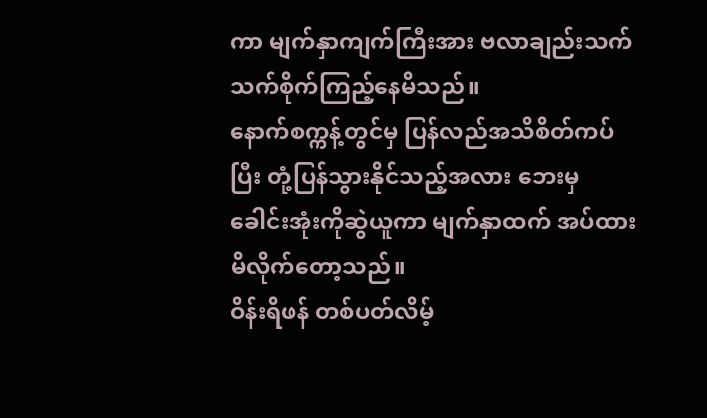ကာ မျက်နှာကျက်ကြီးအား ဗလာချည်းသက်သက်စိုက်ကြည့်နေမိသည်။
နောက်စက္ကန့်တွင်မှ ပြန်လည်အသိစိတ်ကပ်ပြီး တုံ့ပြန်သွားနိုင်သည့်အလား ဘေးမှခေါင်းအုံးကိုဆွဲယူကာ မျက်နှာထက် အပ်ထားမိလိုက်တော့သည်။
ဝိန်းရိဖန် တစ်ပတ်လိမ့်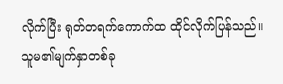လိုက်ပြီး ရုတ်တရက်ကောက်ထ ထိုင်လိုက်ပြန်သည်။
သူမ၏မျက်နှာတစ်ခု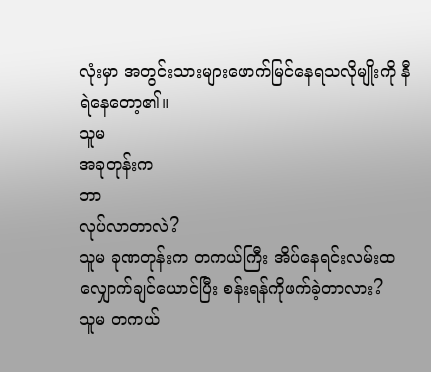လုံးမှာ အတွင်းသားများဖောက်မြင်နေရသလိုမျိုးကို နီရဲနေတော့၏။
သူမ
အခုတုန်းက
ဘာ
လုပ်လာတာလဲ?
သူမ ခုဏတုန်းက တကယ်ကြီး အိပ်နေရင်းလမ်းထလျှောက်ချင်ယောင်ပြီး စန်းရန်ကိုဖက်ခဲ့တာလား?
သူမ တကယ်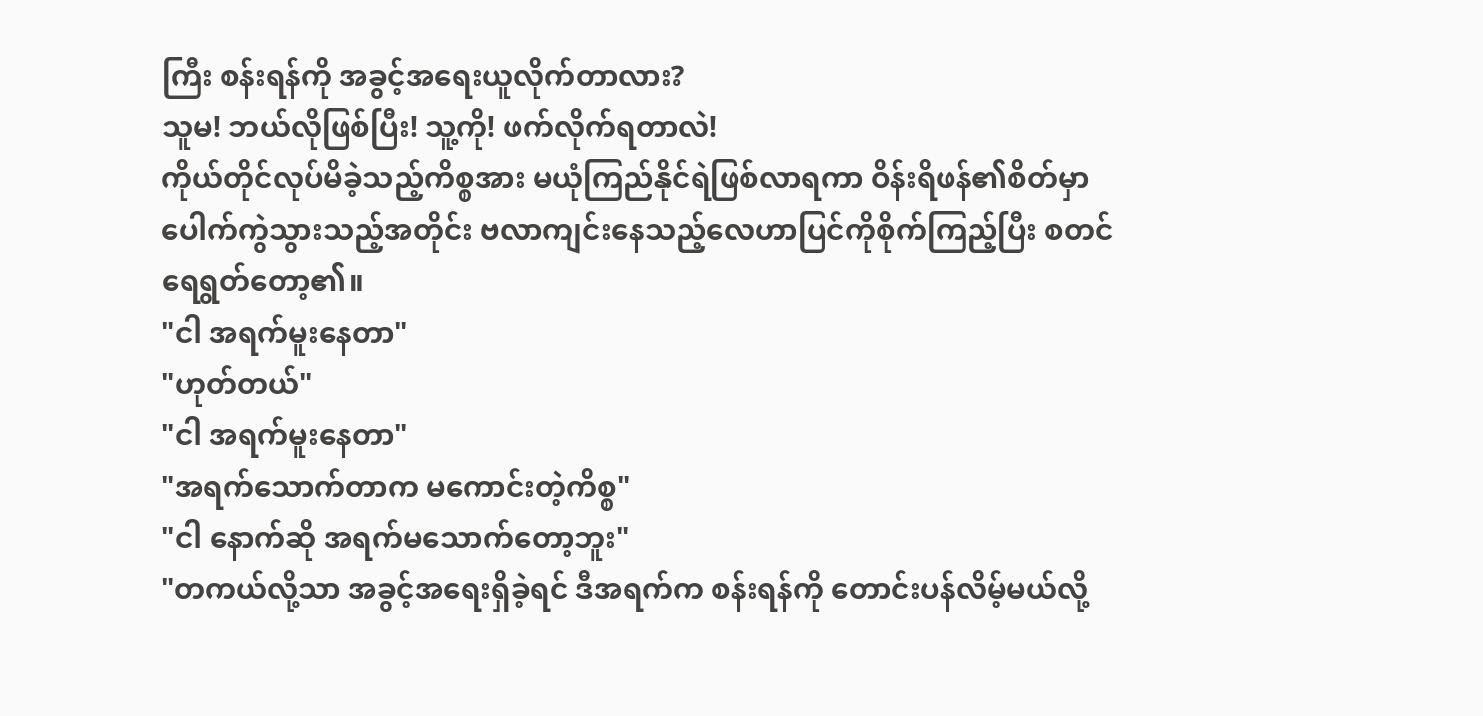ကြီး စန်းရန်ကို အခွင့်အရေးယူလိုက်တာလား?
သူမ! ဘယ်လိုဖြစ်ပြီး! သူ့ကို! ဖက်လိုက်ရတာလဲ!
ကိုယ်တိုင်လုပ်မိခဲ့သည့်ကိစ္စအား မယုံကြည်နိုင်ရဲဖြစ်လာရကာ ဝိန်းရိဖန်၏စိတ်မှာ ပေါက်ကွဲသွားသည့်အတိုင်း ဗလာကျင်းနေသည့်လေဟာပြင်ကိုစိုက်ကြည့်ပြီး စတင်ရေရွတ်တော့၏။
"ငါ အရက်မူးနေတာ"
"ဟုတ်တယ်"
"ငါ အရက်မူးနေတာ"
"အရက်သောက်တာက မကောင်းတဲ့ကိစ္စ"
"ငါ နောက်ဆို အရက်မသောက်တော့ဘူး"
"တကယ်လို့သာ အခွင့်အရေးရှိခဲ့ရင် ဒီအရက်က စန်းရန်ကို တောင်းပန်လိမ့်မယ်လို့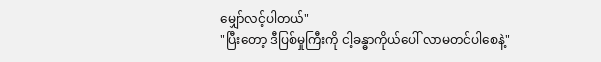မျှော်လင့်ပါတယ်"
"ပြီးတော့ ဒီပြစ်မှုကြီးကို ငါ့ခန္ဓာကိုယ်ပေါ် လာမတင်ပါစေနဲ့"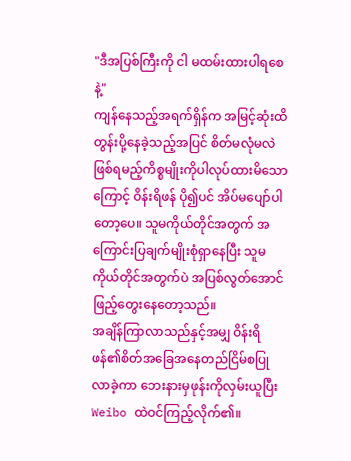"ဒီအပြစ်ကြီးကို ငါ မထမ်းထားပါရစေနဲ့"
ကျန်နေသည့်အရက်ရှိန်က အမြင့်ဆုံးထိတွန်းပို့နေခဲ့သည့်အပြင် စိတ်မလုံမလဲဖြစ်ရမည့်ကိစ္စမျိုးကိုပါလုပ်ထားမိသောကြောင့် ဝိန်းရိဖန် ပို၍ပင် အိပ်မပျော်ပါတော့ပေ။ သူမကိုယ်တိုင်အတွက် အကြောင်းပြချက်မျိုးစုံရှာနေပြီး သူမကိုယ်တိုင်အတွက်ပဲ အပြစ်လွတ်အောင်ဖြည့်တွေးနေတော့သည်။
အချိန်ကြာလာသည်နှင့်အမျှ ဝိန်းရိဖန်၏စိတ်အခြေအနေတည်ငြိမ်စပြုလာခဲ့ကာ ဘေးနားမှဖုန်းကိုလှမ်းယူပြီး Weibo ထဲဝင်ကြည့်လိုက်၏။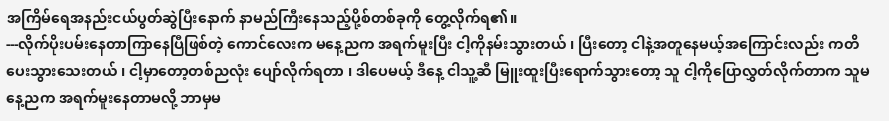အကြိမ်ရေအနည်းငယ်ပွတ်ဆွဲပြီးနောက် နာမည်ကြီးနေသည့်ပို့စ်တစ်ခုကို တွေ့လိုက်ရ၏။
---လိုက်ပိုးပမ်းနေတာကြာနေပြီဖြစ်တဲ့ ကောင်လေးက မနေ့ညက အရက်မူးပြီး ငါ့ကိုနမ်းသွားတယ် ၊ ပြီးတော့ ငါနဲ့အတူနေမယ့်အကြောင်းလည်း ကတိပေးသွားသေးတယ် ၊ ငါ့မှာတော့တစ်ညလုံး ပျော်လိုက်ရတာ ၊ ဒါပေမယ့် ဒီနေ့ ငါသူ့ဆီ မြူးထူးပြီးရောက်သွားတော့ သူ ငါ့ကိုပြောလွှတ်လိုက်တာက သူမနေ့ညက အရက်မူးနေတာမလို့ ဘာမှမ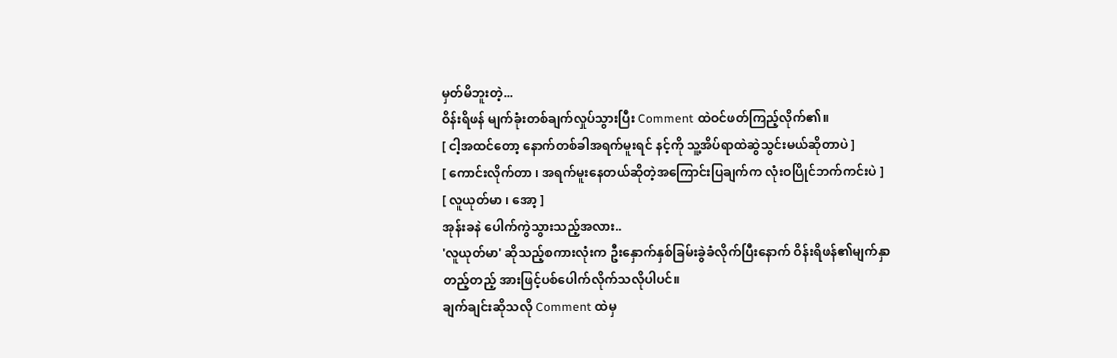မှတ်မိဘူးတဲ့...
ဝိန်းရိဖန် မျက်ခုံးတစ်ချက်လှုပ်သွားပြီး Comment ထဲဝင်ဖတ်ကြည့်လိုက်၏။
[ ငါ့အထင်တော့ နောက်တစ်ခါအရက်မူးရင် နင့်ကို သူ့အိပ်ရာထဲဆွဲသွင်းမယ်ဆိုတာပဲ ]
[ ကောင်းလိုက်တာ ၊ အရက်မူးနေတယ်ဆိုတဲ့အကြောင်းပြချက်က လုံးဝပြိုင်ဘက်ကင်းပဲ ]
[ လူယုတ်မာ ၊ အော့ ]
အုန်းခနဲ ပေါက်ကွဲသွားသည့်အလား..
'လူယုတ်မာ' ဆိုသည့်စကားလုံးက ဦးနှောက်နှစ်ခြမ်းခွဲခံလိုက်ပြီးနောက် ဝိန်းရိဖန်၏မျက်နှာတည့်တည့် အားဖြင့်ပစ်ပေါက်လိုက်သလိုပါပင်။
ချက်ချင်းဆိုသလို Comment ထဲမှ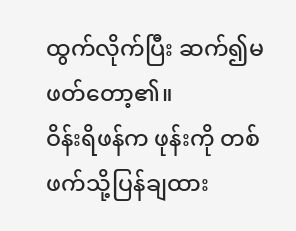ထွက်လိုက်ပြီး ဆက်၍မဖတ်တော့၏။
ဝိန်းရိဖန်က ဖုန်းကို တစ်ဖက်သို့ပြန်ချထား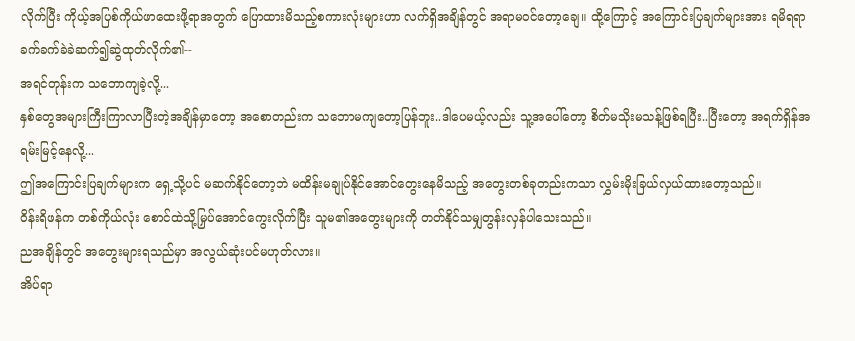လိုက်ပြီး ကိုယ့်အပြစ်ကိုယ်ဖာထေးဖို့ရာအတွက် ပြောထားမိသည့်စကားလုံးများဟာ လက်ရှိအချိန်တွင် အရာမဝင်တော့ချေ။ ထို့ကြောင့် အကြောင်းပြချက်များအား ရမိရရာ ခက်ခက်ခဲခဲဆက်၍ဆွဲထုတ်လိုက်၏--
အရင်တုန်းက သဘောကျခဲ့လို့...
နှစ်တွေအများကြီးကြာလာပြီးတဲ့အချိန်မှာတော့ အစောတည်းက သဘောမကျတော့ပြန်ဘူး..ဒါပေမယ့်လည်း သူ့အပေါ်တော့ စိတ်မသိုးမသန့်ဖြစ်ရပြီး..ပြီးတော့ အရက်ရှိန်အရမ်းမြင့်နေလို့...
ဤအကြောင်းပြချက်များက ရှေ့သို့ပင် မဆက်နိုင်တော့ဘဲ မထိန်းမချုပ်နိုင်အောင်တွေးနေမိသည့် အတွေးတစ်ခုတည်းကသာ လွှမ်းမိုးခြယ်လှယ်ထားတော့သည်။
ဝိန်းရိဖန်က တစ်ကိုယ်လုံး စောင်ထဲသို့မြှပ်အောင်ကွေးလိုက်ပြီး သူမ၏အတွေးများကို တတ်နိုင်သမျှတွန်းလှန်ပါသေးသည်။
ညအချိန်တွင် အတွေးများရသည်မှာ အလွယ်ဆုံးပင်မဟုတ်လား။
အိပ်ရာ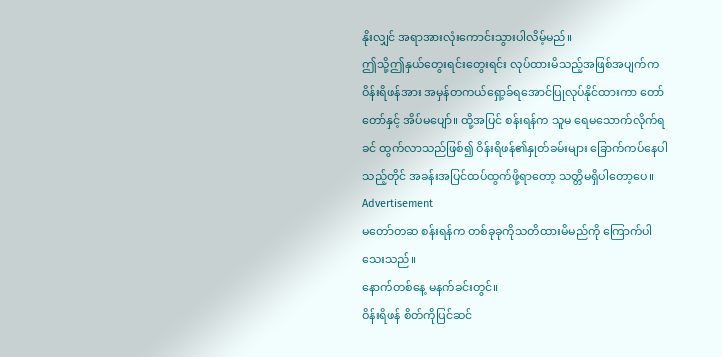နိုးလျှင် အရာအားလုံးကောင်းသွားပါလိမ့်မည်။
ဤသို့ဤနှယ်တွေးရင်းတွေးရင်း လုပ်ထားမိသည့်အဖြစ်အပျက်က ဝိန်းရိဖန်အား အမှန်တကယ်ရှော့ခ်ရအောင်ပြုလုပ်နိုင်ထားကာ တော်တော်နှင့် အိပ်မပျော်။ ထို့အပြင် စန်းရန်က သူမ ရေမသောက်လိုက်ရခင် ထွက်လာသည်ဖြစ်၍ ဝိန်းရိဖန်၏နှုတ်ခမ်းများ ခြောက်ကပ်နေပါသည့်တိုင် အခန်းအပြင်ထပ်ထွက်ဖို့ရာတော့ သတ္တိမရှိပါတော့ပေ။
Advertisement
မတော်တဆ စန်းရန်က တစ်ခုခုကိုသတိထားမိမည်ကို ကြောက်ပါသေးသည်။
နောက်တစ်နေ့ မနက်ခင်းတွင်။
ဝိန်းရိဖန် စိတ်ကိုပြင်ဆင်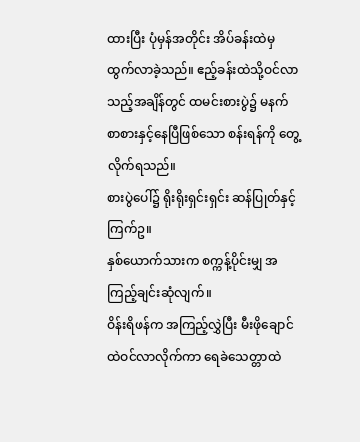ထားပြီး ပုံမှန်အတိုင်း အိပ်ခန်းထဲမှထွက်လာခဲ့သည်။ ဧည့်ခန်းထဲသို့ဝင်လာသည့်အချိန်တွင် ထမင်းစားပွဲ၌ မနက်စာစားနှင့်နေပြီဖြစ်သော စန်းရန်ကို တွေ့လိုက်ရသည်။
စားပွဲပေါ်၌ ရိုးရိုးရှင်းရှင်း ဆန်ပြုတ်နှင့် ကြက်ဥ။
နှစ်ယောက်သားက စက္ကန့်ပိုင်းမျှ အကြည့်ချင်းဆုံလျက်။
ဝိန်းရိဖန်က အကြည့်လွှဲပြီး မီးဖိုချောင်ထဲဝင်လာလိုက်ကာ ရေခဲသေတ္တာထဲ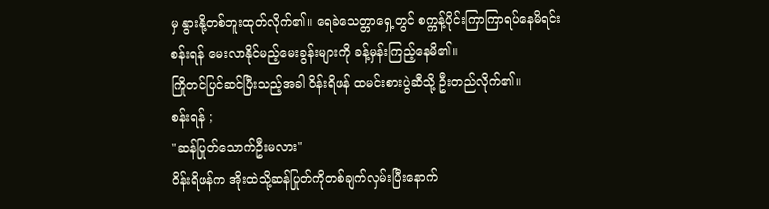မှ နွားနို့တစ်ဘူးထုတ်လိုက်၏။ ရေခဲသေတ္တာရှေ့တွင် စက္ကန့်ပိုင်းကြာကြာရပ်နေမိရင်း စန်းရန် မေးလာနိုင်မည့်မေးခွန်းများကို ခန့်မှန်းကြည့်နေမိ၏။
ကြိုတင်ပြင်ဆင်ပြီးသည့်အခါ ဝိန်းရိဖန် ထမင်းစားပွဲဆီသို့ ဦးတည်လိုက်၏။
စန်းရန် ;
"ဆန်ပြုတ်သောက်ဦးမလား"
ဝိန်းရိဖန်က အိုးထဲသို့ဆန်ပြုတ်ကိုတစ်ချက်လှမ်းပြီးနောက်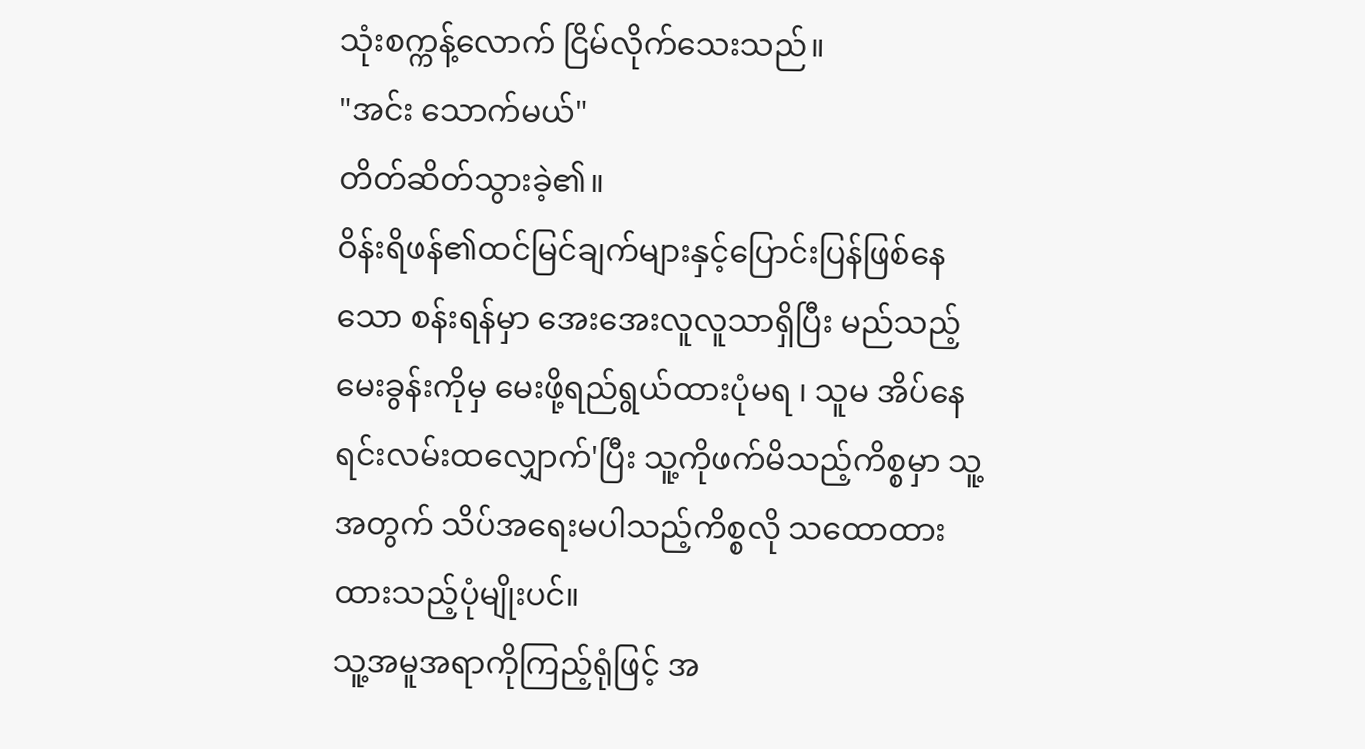သုံးစက္ကန့်လောက် ငြိမ်လိုက်သေးသည်။
"အင်း သောက်မယ်"
တိတ်ဆိတ်သွားခဲ့၏။
ဝိန်းရိဖန်၏ထင်မြင်ချက်များနှင့်ပြောင်းပြန်ဖြစ်နေသော စန်းရန်မှာ အေးအေးလူလူသာရှိပြီး မည်သည့်မေးခွန်းကိုမှ မေးဖို့ရည်ရွယ်ထားပုံမရ ၊ သူမ အိပ်နေရင်းလမ်းထလျှောက်'ပြီး သူ့ကိုဖက်မိသည့်ကိစ္စမှာ သူ့အတွက် သိပ်အရေးမပါသည့်ကိစ္စလို သထောထားထားသည့်ပုံမျိုးပင်။
သူ့အမူအရာကိုကြည့်ရုံဖြင့် အ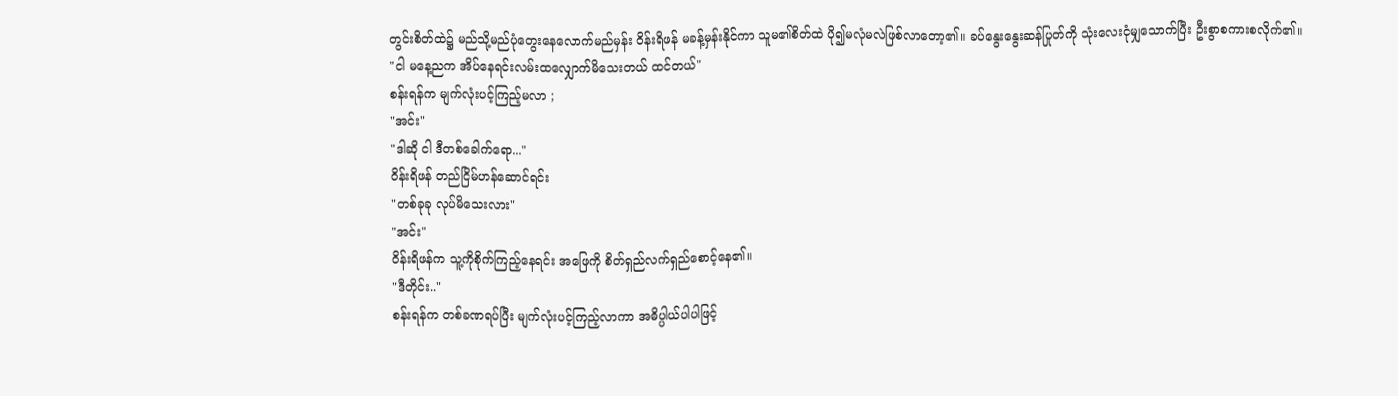တွင်းစိတ်ထဲ၌ မည်သို့မည်ပုံတွေးနေလောက်မည်မှန်း ဝိန်းရိဖန် မခန့်မှန်းနိုင်ကာ သူမ၏စိတ်ထဲ ပို၍မလုံမလဲဖြစ်လာတော့၏။ ခပ်နွေးနွေးဆန်ပြုတ်ကို သုံးလေးငုံမျှသောက်ပြီး ဦးစွာစကားစလိုက်၏။
"ငါ မနေ့ညက အိပ်နေရင်းလမ်းထလျှောက်မိသေးတယ် ထင်တယ်"
စန်းရန်က မျက်လုံးပင့်ကြည့်မလာ ;
"အင်း"
"ဒါဆို ငါ ဒီတစ်ခေါက်ရော..."
ဝိန်းရိဖန် တည်ငြိမ်ဟန်ဆောင်ရင်း
"တစ်ခုခု လုပ်မိသေးလား"
"အင်း"
ဝိန်းရိဖန်က သူ့ကိုစိုက်ကြည့်နေရင်း အဖြေကို စိတ်ရှည်လက်ရှည်စောင့်နေ၏။
"ဒီတိုင်း.."
စန်းရန်က တစ်ခဏရပ်ပြီး မျက်လုံးပင့်ကြည့်လာကာ အဓိပ္ပါယ်ပါပါဖြင့်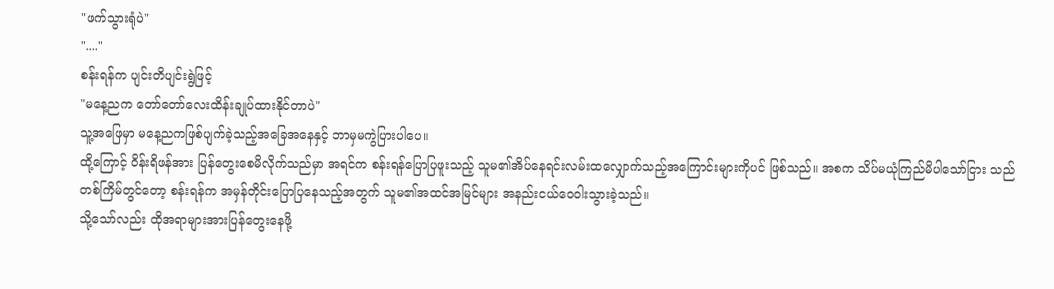"ဖက်သွားရုံပဲ"
"...."
စန်းရန်က ပျင်းတိပျင်းရွဲဖြင့်
"မနေ့ညက တော်တော်လေးထိန်းချုပ်ထားနိုင်တာပဲ"
သူ့အဖြေမှာ မနေ့ညကဖြစ်ပျက်ခဲ့သည့်အခြေအနေနှင့် ဘာမှမကွဲပြားပါပေ။
ထို့ကြောင့် ဝိန်းရိဖန်အား ပြန်တွေးစေမိလိုက်သည်မှာ အရင်က စန်းရန်ပြောပြဖူးသည့် သူမ၏အိပ်နေရင်းလမ်းထလျှောက်သည့်အကြောင်းများကိုပင် ဖြစ်သည်။ အစက သိပ်မယုံကြည်မိပါသော်ငြား သည်တစ်ကြိမ်တွင်တော့ စန်းရန်က အမှန်တိုင်းပြောပြနေသည့်အတွက် သူမ၏အထင်အမြင်များ အနည်းငယ်ဝေဝါးသွားခဲ့သည်။
သို့သော်လည်း ထိုအရာများအားပြန်တွေးနေဖို့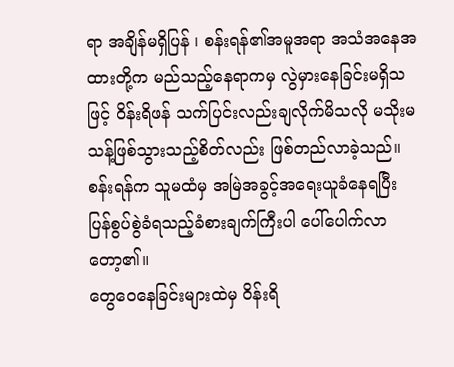ရာ အချိန်မရှိပြန် ၊ စန်းရန်၏အမူအရာ အသံအနေအထားတို့က မည်သည့်နေရာကမှ လွဲမှားနေခြင်းမရှိသဖြင့် ဝိန်းရိဖန် သက်ပြင်းလည်းချလိုက်မိသလို မသိုးမသန့်ဖြစ်သွားသည့်စိတ်လည်း ဖြစ်တည်လာခဲ့သည်။
စန်းရန်က သူမထံမှ အမြဲအခွင့်အရေးယူခံနေရပြီး ပြန်စွပ်စွဲခံရသည့်ခံစားချက်ကြီးပါ ပေါ်ပေါက်လာတော့၏။
တွေဝေနေခြင်းများထဲမှ ဝိန်းရိ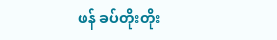ဖန် ခပ်တိုးတိုး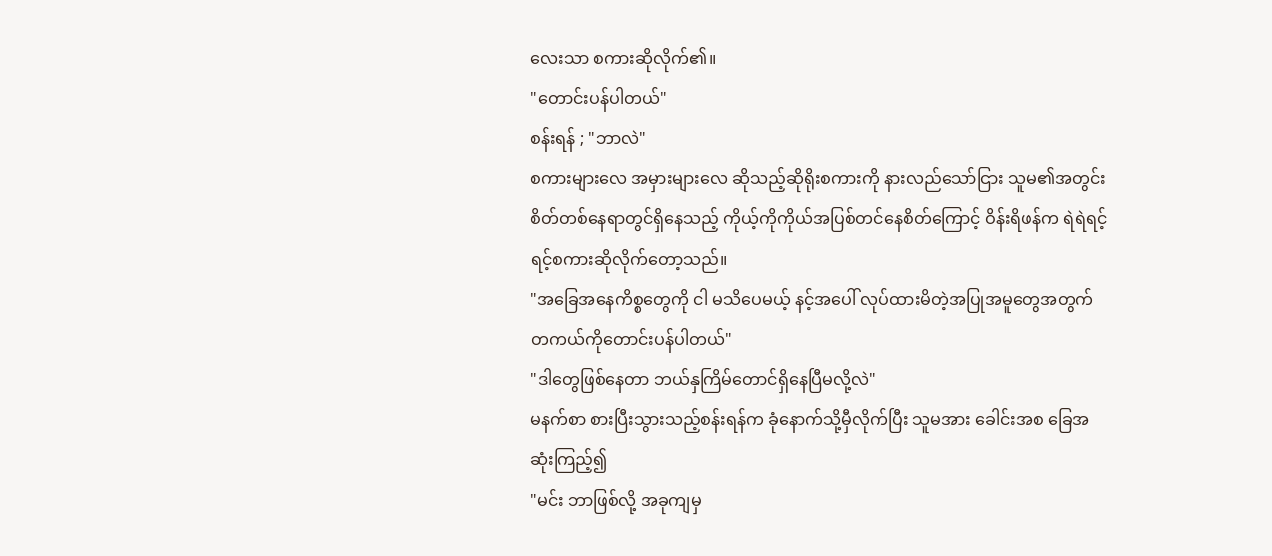လေးသာ စကားဆိုလိုက်၏။
"တောင်းပန်ပါတယ်"
စန်းရန် ; "ဘာလဲ"
စကားများလေ အမှားများလေ ဆိုသည့်ဆိုရိုးစကားကို နားလည်သော်ငြား သူမ၏အတွင်းစိတ်တစ်နေရာတွင်ရှိနေသည့် ကိုယ့်ကိုကိုယ်အပြစ်တင်နေစိတ်ကြောင့် ဝိန်းရိဖန်က ရဲရဲရင့်ရင့်စကားဆိုလိုက်တော့သည်။
"အခြေအနေကိစ္စတွေကို ငါ မသိပေမယ့် နင့်အပေါ် လုပ်ထားမိတဲ့အပြုအမူတွေအတွက် တကယ်ကိုတောင်းပန်ပါတယ်"
"ဒါတွေဖြစ်နေတာ ဘယ်နှကြိမ်တောင်ရှိနေပြီမလို့လဲ"
မနက်စာ စားပြီးသွားသည့်စန်းရန်က ခုံနောက်သို့မှီလိုက်ပြီး သူမအား ခေါင်းအစ ခြေအဆုံးကြည့်၍
"မင်း ဘာဖြစ်လို့ အခုကျမှ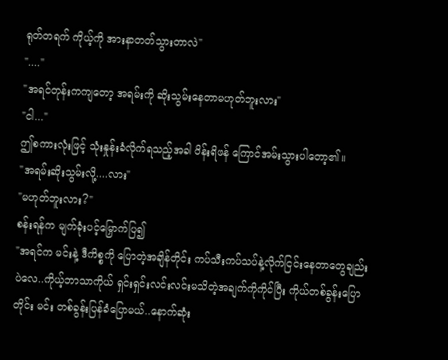ရုတ်တရက် ကိုယ့်ကို အားနာတတ်သွားတာလဲ"
"...."
"အရင်တုန်းကကျတော့ အရမ်းကို ဆိုးသွမ်းနေတာမဟုတ်ဘူးလား"
"ငါ..."
ဤစကားလုံးဖြင့် သုံးနှုန်းခံလိုက်ရသည့်အခါ ဝိန်းရိဖန် ကြောင်အမ်းသွားပါတော့၏။
"အရမ်းဆိုးသွမ်းလို့....လား"
"မဟုတ်ဘူးလား?"
စန်းရန်က မျက်ခုံးပင့်မြှောက်ပြ၍
"အရင်က မင်းနဲ့ ဒီကိစ္စကို ပြောတဲ့အချိန်တိုင်း ကပ်သီးကပ်သပ်နဲ့လိုက်ငြင်းနေတာတွေချည်းပဲလေ..ကိုယ့်ဘာသာကိုယ် ရှင်းရှင်းလင်းလင်းမသိတဲ့အချက်ကိုကိုင်ပြီး ကိုယ်တစ်ခွန်းပြောတိုင်း မင်း တစ်ခွန်းပြန်ခံပြောမယ်..နောက်ဆုံး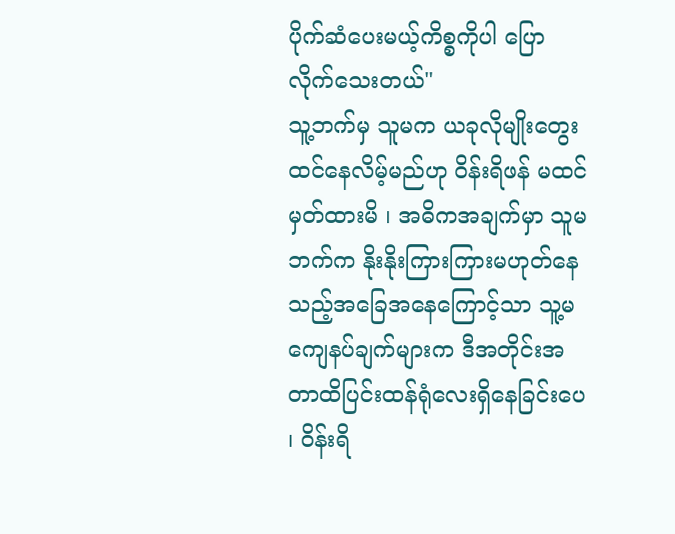ပိုက်ဆံပေးမယ့်ကိစ္စကိုပါ ပြောလိုက်သေးတယ်"
သူ့ဘက်မှ သူမက ယခုလိုမျိုးတွေးထင်နေလိမ့်မည်ဟု ဝိန်းရိဖန် မထင်မှတ်ထားမိ ၊ အဓိကအချက်မှာ သူမဘက်က နိုးနိုးကြားကြားမဟုတ်နေသည့်အခြေအနေကြောင့်သာ သူ့မကျေနပ်ချက်များက ဒီအတိုင်းအတာထိပြင်းထန်ရုံလေးရှိနေခြင်းပေ ၊ ဝိန်းရိ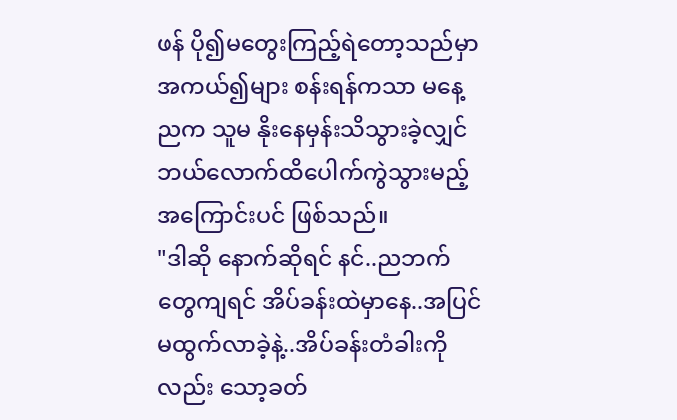ဖန် ပို၍မတွေးကြည့်ရဲတော့သည်မှာ အကယ်၍များ စန်းရန်ကသာ မနေ့ညက သူမ နိုးနေမှန်းသိသွားခဲ့လျှင် ဘယ်လောက်ထိပေါက်ကွဲသွားမည့်အကြောင်းပင် ဖြစ်သည်။
"ဒါဆို နောက်ဆိုရင် နင်..ညဘက်တွေကျရင် အိပ်ခန်းထဲမှာနေ..အပြင်မထွက်လာခဲ့နဲ့..အိပ်ခန်းတံခါးကိုလည်း သော့ခတ်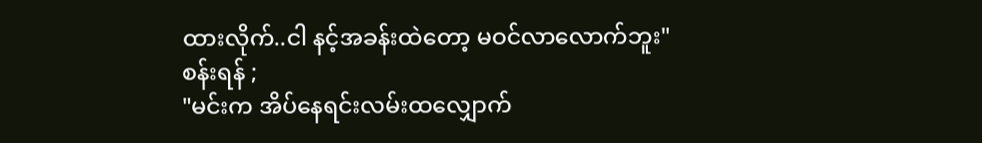ထားလိုက်..ငါ နင့်အခန်းထဲတော့ မဝင်လာလောက်ဘူး"
စန်းရန် ;
"မင်းက အိပ်နေရင်းလမ်းထလျှောက်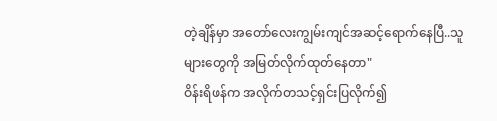တဲ့ချိန်မှာ အတော်လေးကျွမ်းကျင်အဆင့်ရောက်နေပြီ..သူများတွေကို အမြတ်လိုက်ထုတ်နေတာ"
ဝိန်းရိဖန်က အလိုက်တသင့်ရှင်းပြလိုက်၍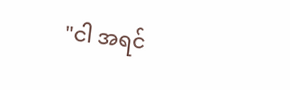"ငါ အရင်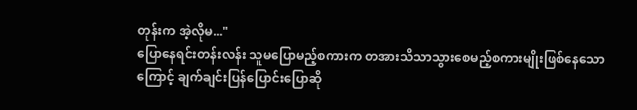တုန်းက အဲ့လိုမ..."
ပြောနေရင်းတန်းလန်း သူမပြောမည့်စကားက တအားသိသာသွားစေမည့်စကားမျိုးဖြစ်နေသောကြောင့် ချက်ချင်းပြန်ပြောင်းပြောဆို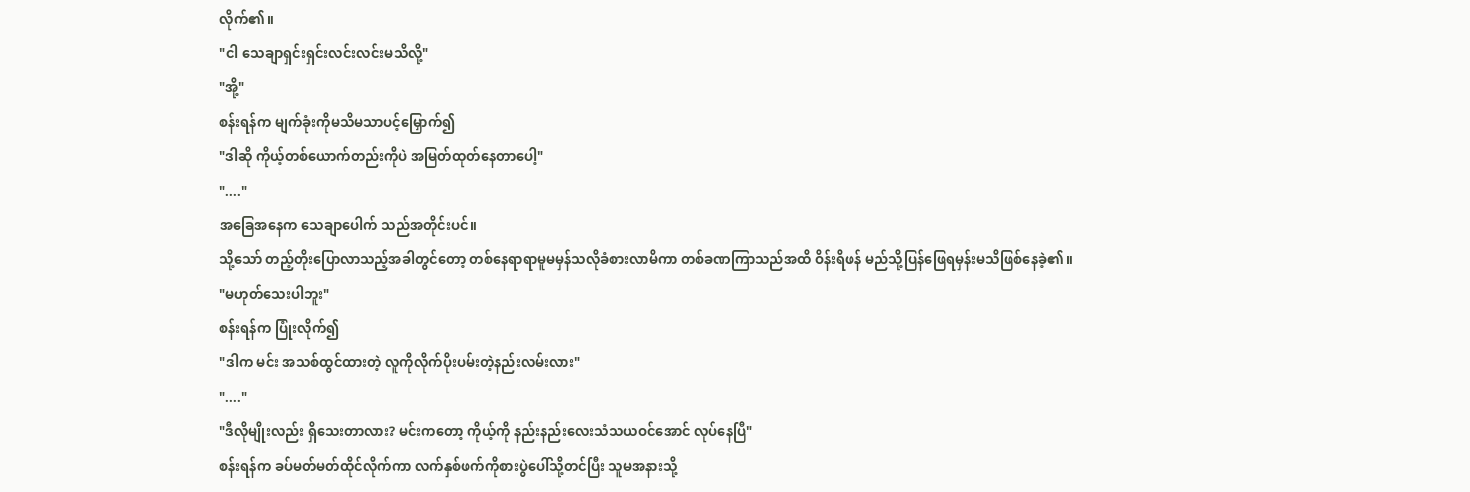လိုက်၏။
"ငါ သေချာရှင်းရှင်းလင်းလင်းမသိလို့"
"အို့"
စန်းရန်က မျက်ခုံးကိုမသိမသာပင့်မြှောက်၍
"ဒါဆို ကိုယ့်တစ်ယောက်တည်းကိုပဲ အမြတ်ထုတ်နေတာပေါ့"
"...."
အခြေအနေက သေချာပေါက် သည်အတိုင်းပင်။
သို့သော် တည့်တိုးပြောလာသည့်အခါတွင်တော့ တစ်နေရာရာမူမမှန်သလိုခံစားလာမိကာ တစ်ခဏကြာသည်အထိ ဝိန်းရိဖန် မည်သို့ပြန်ဖြေရမှန်းမသိဖြစ်နေခဲ့၏။
"မဟုတ်သေးပါဘူး"
စန်းရန်က ပြုံးလိုက်၍
"ဒါက မင်း အသစ်ထွင်ထားတဲ့ လူကိုလိုက်ပိုးပမ်းတဲ့နည်းလမ်းလား"
"...."
"ဒီလိုမျိုးလည်း ရှိသေးတာလား? မင်းကတော့ ကိုယ့်ကို နည်းနည်းလေးသံသယဝင်အောင် လုပ်နေပြီ"
စန်းရန်က ခပ်မတ်မတ်ထိုင်လိုက်ကာ လက်နှစ်ဖက်ကိုစားပွဲပေါ်သို့တင်ပြီး သူမအနားသို့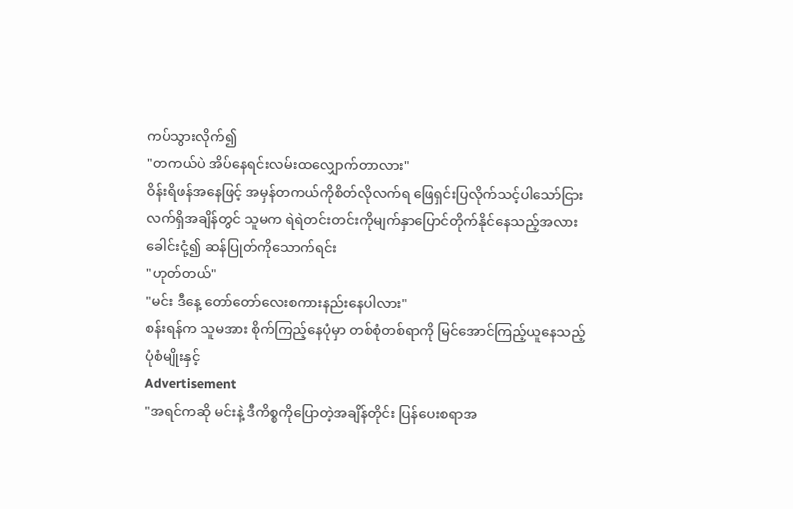ကပ်သွားလိုက်၍
"တကယ်ပဲ အိပ်နေရင်းလမ်းထလျှောက်တာလား"
ဝိန်းရိဖန်အနေဖြင့် အမှန်တကယ်ကိုစိတ်လိုလက်ရ ဖြေရှင်းပြလိုက်သင့်ပါသော်ငြား လက်ရှိအချိန်တွင် သူမက ရဲရဲတင်းတင်းကိုမျက်နှာပြောင်တိုက်နိုင်နေသည့်အလား ခေါင်းငုံ့၍ ဆန်ပြုတ်ကိုသောက်ရင်း
"ဟုတ်တယ်"
"မင်း ဒီနေ့ တော်တော်လေးစကားနည်းနေပါလား"
စန်းရန်က သူမအား စိုက်ကြည့်နေပုံမှာ တစ်စုံတစ်ရာကို မြင်အောင်ကြည့်ယူနေသည့်ပုံစံမျိုးနှင့်
Advertisement
"အရင်ကဆို မင်းနဲ့ ဒီကိစ္စကိုပြောတဲ့အချိန်တိုင်း ပြန်ပေးစရာအ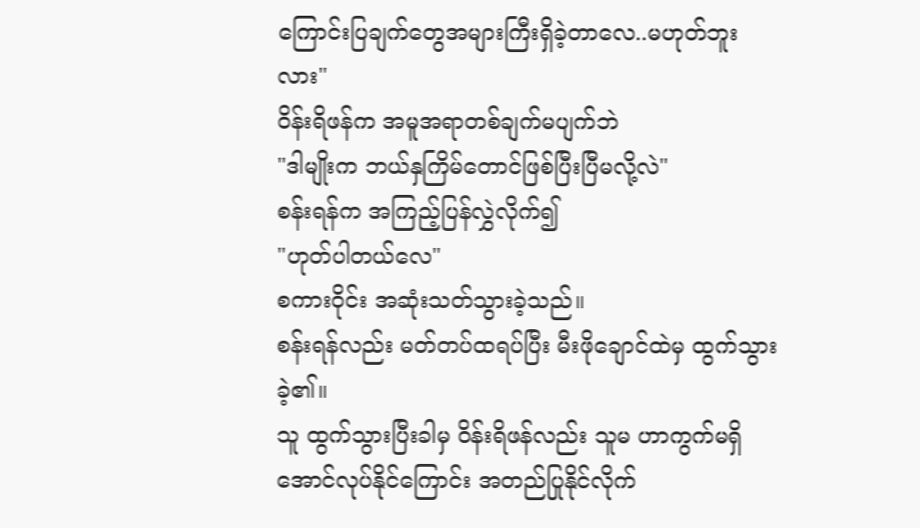ကြောင်းပြချက်တွေအများကြီးရှိခဲ့တာလေ..မဟုတ်ဘူးလား"
ဝိန်းရိဖန်က အမူအရာတစ်ချက်မပျက်ဘဲ
"ဒါမျိုးက ဘယ်နှကြိမ်တောင်ဖြစ်ပြီးပြီမလို့လဲ"
စန်းရန်က အကြည့်ပြန်လွှဲလိုက်၍
"ဟုတ်ပါတယ်လေ"
စကားဝိုင်း အဆုံးသတ်သွားခဲ့သည်။
စန်းရန်လည်း မတ်တပ်ထရပ်ပြီး မီးဖိုချောင်ထဲမှ ထွက်သွားခဲ့၏။
သူ ထွက်သွားပြီးခါမှ ဝိန်းရိဖန်လည်း သူမ ဟာကွက်မရှိအောင်လုပ်နိုင်ကြောင်း အတည်ပြုနိုင်လိုက်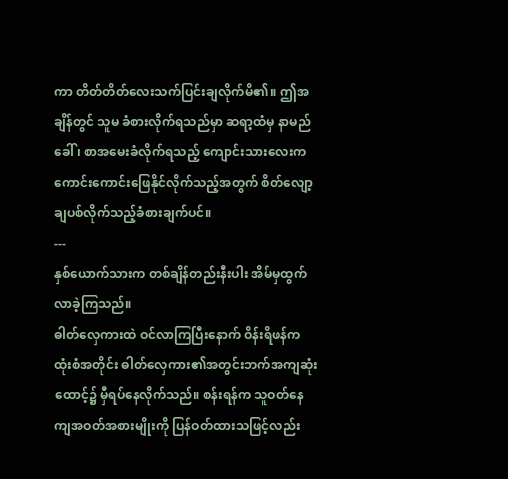ကာ တိတ်တိတ်လေးသက်ပြင်းချလိုက်မိ၏။ ဤအချိန်တွင် သူမ ခံစားလိုက်ရသည်မှာ ဆရာ့ထံမှ နာမည်ခေါ် ၊ စာအမေးခံလိုက်ရသည့် ကျောင်းသားလေးက ကောင်းကောင်းဖြေနိုင်လိုက်သည့်အတွက် စိတ်လျော့ချပစ်လိုက်သည့်ခံစားချက်ပင်။
---
နှစ်ယောက်သားက တစ်ချိန်တည်းနီးပါး အိမ်မှထွက်လာခဲ့ကြသည်။
ဓါတ်လှေကားထဲ ဝင်လာကြပြီးနောက် ဝိန်းရိဖန်က ထုံးစံအတိုင်း ဓါတ်လှေကား၏အတွင်းဘက်အကျဆုံးထောင့်၌ မှီရပ်နေလိုက်သည်။ စန်းရန်က သူဝတ်နေကျအဝတ်အစားမျိုးကို ပြန်ဝတ်ထားသဖြင့်လည်း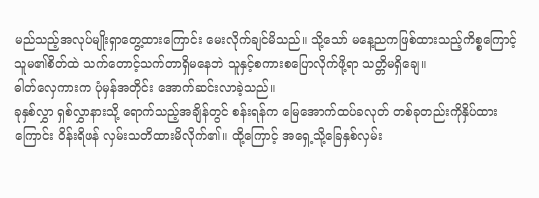မည်သည့်အလုပ်မျိုးရှာတွေ့ထားကြောင်း မေးလိုက်ချင်မိသည်။ သို့သော် မနေ့ညကဖြစ်ထားသည့်ကိစ္စကြောင့် သူမ၏စိတ်ထဲ သက်တောင့်သက်တာရှိမနေဘဲ သူနှင့်စကားစပြောလိုက်ဖို့ရာ သတ္တိမရှိချေ။
ဓါတ်လှေကားက ပုံမှန်အတိုင်း အောက်ဆင်းလာခဲ့သည်။
ခုနှစ်လွှာ ရှစ်လွှာနားသို့ ရောက်သည့်အချိန်တွင် စန်းရန်က မြေအောက်ထပ်ခလုတ် တစ်ခုတည်းကိုနှိပ်ထားကြောင်း ဝိန်းရိဖန် လှမ်းသတိထားမိလိုက်၏။ ထို့ကြောင့် အရှေ့သို့ခြေနှစ်လှမ်း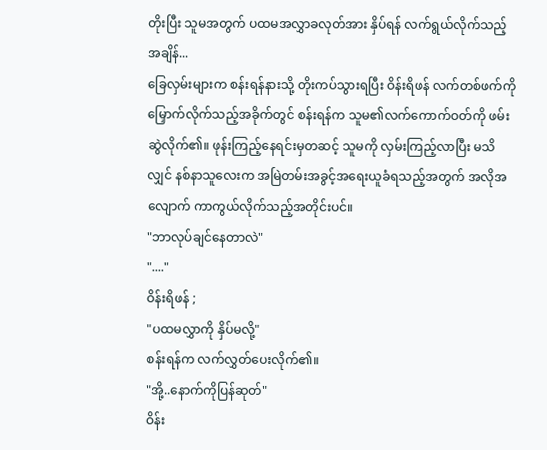တိုးပြီး သူမအတွက် ပထမအလွှာခလုတ်အား နှိပ်ရန် လက်ရွယ်လိုက်သည့်အချိန်...
ခြေလှမ်းများက စန်းရန်နားသို့ တိုးကပ်သွားရပြီး ဝိန်းရိဖန် လက်တစ်ဖက်ကိုမြှောက်လိုက်သည့်အခိုက်တွင် စန်းရန်က သူမ၏လက်ကောက်ဝတ်ကို ဖမ်းဆွဲလိုက်၏။ ဖုန်းကြည့်နေရင်းမှတဆင့် သူမကို လှမ်းကြည့်လာပြီး မသိလျှင် နစ်နာသူလေးက အမြဲတမ်းအခွင့်အရေးယူခံရသည့်အတွက် အလိုအလျောက် ကာကွယ်လိုက်သည့်အတိုင်းပင်။
"ဘာလုပ်ချင်နေတာလဲ"
"...."
ဝိန်းရိဖန် ;
"ပထမလွှာကို နှိပ်မလို့"
စန်းရန်က လက်လွှတ်ပေးလိုက်၏။
"အို့..နောက်ကိုပြန်ဆုတ်"
ဝိန်း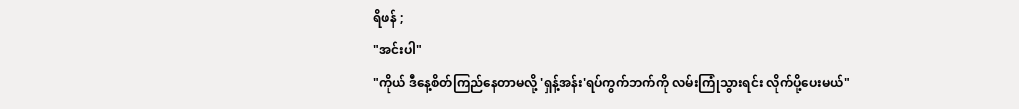ရိဖန် ;
"အင်းပါ"
"ကိုယ် ဒီနေ့စိတ်ကြည်နေတာမလို့ 'ရှန့်အန်း'ရပ်ကွက်ဘက်ကို လမ်းကြုံသွားရင်း လိုက်ပို့ပေးမယ်"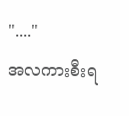"...."
အလကားစီးရ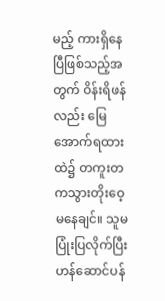မည့် ကားရှိနေပြီဖြစ်သည့်အတွက် ဝိန်းရိဖန်လည်း မြေအောက်ရထားထဲ၌ တကူးတကသွားတိုးဝေ့မနေချင်။ သူမ ပြုံးပြလိုက်ပြီး ဟန်ဆောင်ပန်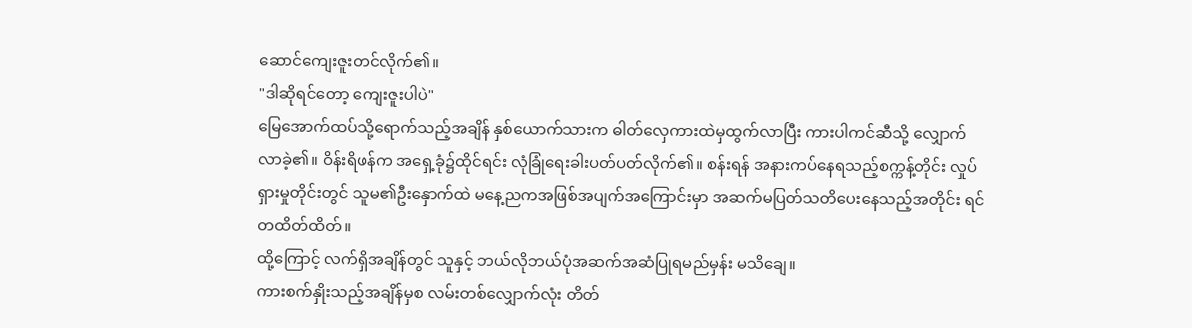ဆောင်ကျေးဇူးတင်လိုက်၏။
"ဒါဆိုရင်တော့ ကျေးဇူးပါပဲ"
မြေအောက်ထပ်သို့ရောက်သည့်အချိန် နှစ်ယောက်သားက ဓါတ်လှေကားထဲမှထွက်လာပြီး ကားပါကင်ဆီသို့ လျှောက်လာခဲ့၏။ ဝိန်းရိဖန်က အရှေ့ခုံ၌ထိုင်ရင်း လုံခြုံရေးခါးပတ်ပတ်လိုက်၏။ စန်းရန် အနားကပ်နေရသည့်စက္ကန့်တိုင်း လှုပ်ရှားမှုတိုင်းတွင် သူမ၏ဦးနှောက်ထဲ မနေ့ညကအဖြစ်အပျက်အကြောင်းမှာ အဆက်မပြတ်သတိပေးနေသည့်အတိုင်း ရင်တထိတ်ထိတ်။
ထို့ကြောင့် လက်ရှိအချိန်တွင် သူနှင့် ဘယ်လိုဘယ်ပုံအဆက်အဆံပြုရမည်မှန်း မသိချေ။
ကားစက်နှိုးသည့်အချိန်မှစ လမ်းတစ်လျှောက်လုံး တိတ်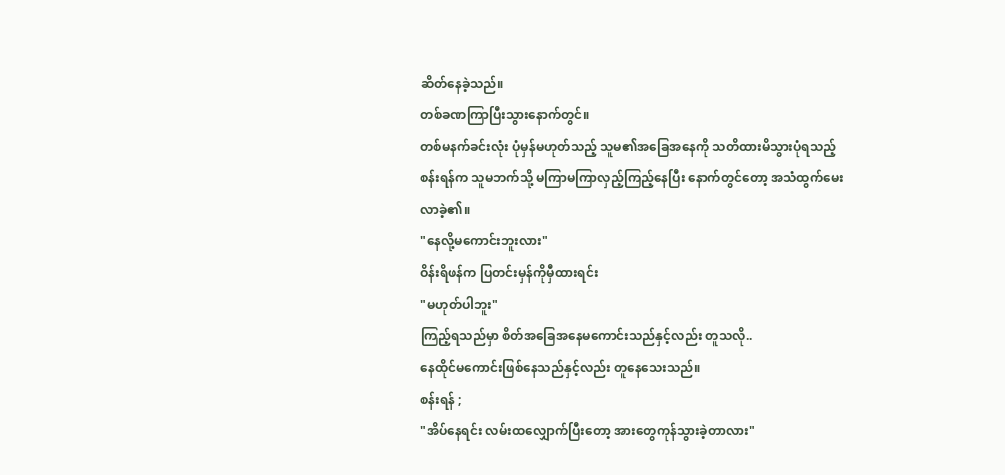ဆိတ်နေခဲ့သည်။
တစ်ခဏကြာပြီးသွားနောက်တွင်။
တစ်မနက်ခင်းလုံး ပုံမှန်မဟုတ်သည့် သူမ၏အခြေအနေကို သတိထားမိသွားပုံရသည့် စန်းရန်က သူမဘက်သို့ မကြာမကြာလှည့်ကြည့်နေပြီး နောက်တွင်တော့ အသံထွက်မေးလာခဲ့၏။
"နေလို့မကောင်းဘူးလား"
ဝိန်းရိဖန်က ပြတင်းမှန်ကိုမှီထားရင်း
"မဟုတ်ပါဘူး"
ကြည့်ရသည်မှာ စိတ်အခြေအနေမကောင်းသည်နှင့်လည်း တူသလို..
နေထိုင်မကောင်းဖြစ်နေသည်နှင့်လည်း တူနေသေးသည်။
စန်းရန် ;
"အိပ်နေရင်း လမ်းထလျှောက်ပြီးတော့ အားတွေကုန်သွားခဲ့တာလား"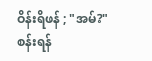ဝိန်းရိဖန် ; "အမ်?"
စန်းရန်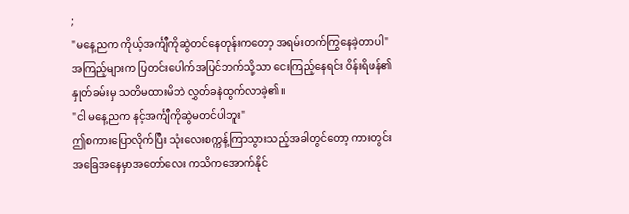;
"မနေ့ညက ကိုယ့်အင်္ကျီကိုဆွဲတင်နေတုန်းကတော့ အရမ်းတက်ကြွနေခဲ့တာပါ"
အကြည့်များက ပြတင်းပေါက်အပြင်ဘက်သို့သာ ငေးကြည့်နေရင်း ဝိန်းရိဖန်၏နှုတ်ခမ်းမှ သတိမထားမိဘဲ လွှတ်ခနဲထွက်လာခဲ့၏။
"ငါ မနေ့ညက နင့်အင်္ကျီကိုဆွဲမတင်ပါဘူး"
ဤစကားပြောလိုက်ပြီး သုံးလေးစက္ကန့်ကြာသွားသည့်အခါတွင်တော့ ကားတွင်းအခြေအနေမှာအတော်လေး ကသိကအောက်နိုင်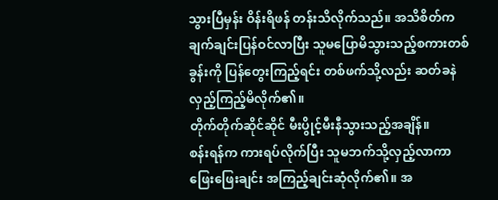သွားပြီမှန်း ဝိန်းရိဖန် တန်းသိလိုက်သည်။ အသိစိတ်ကချက်ချင်းပြန်ဝင်လာပြီး သူမပြောမိသွားသည့်စကားတစ်ခွန်းကို ပြန်တွေးကြည့်ရင်း တစ်ဖက်သို့လည်း ဆတ်ခနဲလှည့်ကြည့်မိလိုက်၏။
တိုက်တိုက်ဆိုင်ဆိုင် မီးပွိုင့်မီးနီသွားသည့်အချိန်။
စန်းရန်က ကားရပ်လိုက်ပြီး သူမဘက်သို့လှည့်လာကာ ဖြေးဖြေးချင်း အကြည့်ချင်းဆုံလိုက်၏။ အ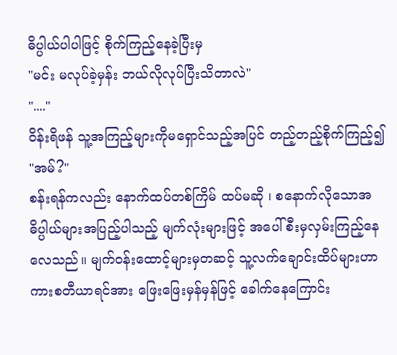ဓိပ္ပါယ်ပါပါဖြင့် စိုက်ကြည့်နေခဲ့ပြီးမှ
"မင်း မလုပ်ခဲ့မှန်း ဘယ်လိုလုပ်ပြီးသိတာလဲ"
"...."
ဝိန်းရိဖန် သူ့အကြည့်များကိုမရှောင်သည့်အပြင် တည့်တည့်စိုက်ကြည့်၍
"အမ်?"
စန်းရန်ကလည်း နောက်ထပ်တစ်ကြိမ် ထပ်မဆို ၊ စနောက်လိုသောအဓိပ္ပါယ်များအပြည့်ပါသည့် မျက်လုံးများဖြင့် အပေါ်စီးမှလှမ်းကြည့်နေလေသည်။ မျက်ဝန်းထောင့်များမှတဆင့် သူ့လက်ချောင်းထိပ်များဟာ ကားစတီယာရင်အား ဖြေးဖြေးမှန်မှန်ဖြင့် ခေါက်နေကြောင်း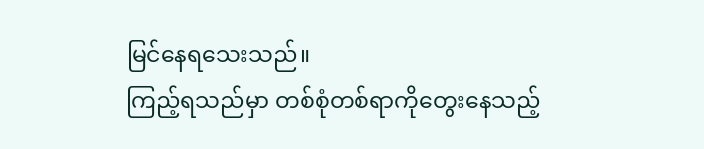မြင်နေရသေးသည်။
ကြည့်ရသည်မှာ တစ်စုံတစ်ရာကိုတွေးနေသည့်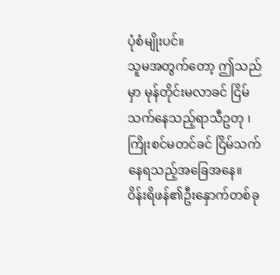ပုံစံမျိုးပင်။
သူမအတွက်တော့ ဤသည်မှာ မုန်တိုင်းမလာခင် ငြိမ်သက်နေသည့်ရာသီဥတု ၊ ကြိုးစင်မတင်ခင် ငြိမ်သက်နေရသည့်အခြေအနေ။
ဝိန်းရိဖန်၏ဦးနှောက်တစ်ခု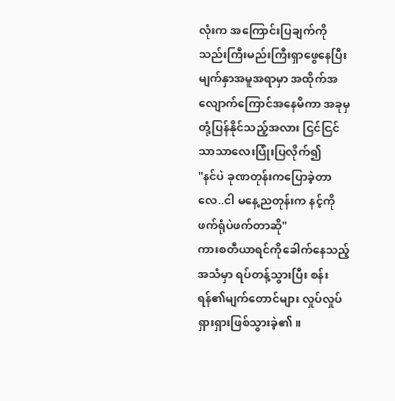လုံးက အကြောင်းပြချက်ကို သည်းကြီးမည်းကြီးရှာဖွေနေပြီး မျက်နှာအမူအရာမှာ အထိုက်အလျောက်ကြောင်အနေမိကာ အခုမှ တုံ့ပြန်နိုင်သည့်အလား ငြင်ငြင်သာသာလေးပြုံးပြလိုက်၍
"နင်ပဲ ခုဏတုန်းကပြောခဲ့တာလေ..ငါ မနေ့ညတုန်းက နင့်ကို ဖက်ရုံပဲဖက်တာဆို"
ကားစတီယာရင်ကိုခေါက်နေသည့်အသံမှာ ရပ်တန့်သွားပြီး စန်းရန်၏မျက်တောင်များ လှုပ်လှုပ်ရှားရှားဖြစ်သွားခဲ့၏။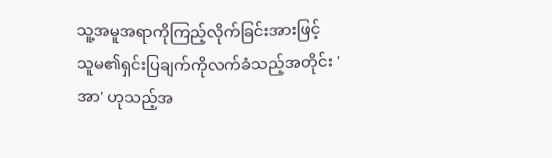သူ့အမူအရာကိုကြည့်လိုက်ခြင်းအားဖြင့် သူမ၏ရှင်းပြချက်ကိုလက်ခံသည့်အတိုင်း 'အာ' ဟုသည့်အ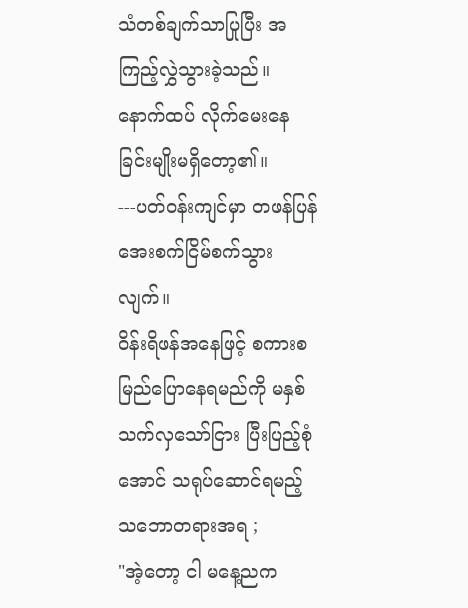သံတစ်ချက်သာပြုပြီး အကြည့်လွှဲသွားခဲ့သည်။
နောက်ထပ် လိုက်မေးနေခြင်းမျိုးမရှိတော့၏။
---ပတ်ဝန်းကျင်မှာ တဖန်ပြန်အေးစက်ငြိမ်စက်သွားလျက်။
ဝိန်းရိဖန်အနေဖြင့် စကားစမြည်ပြောနေရမည်ကို မနှစ်သက်လှသော်ငြား ပြီးပြည့်စုံအောင် သရုပ်ဆောင်ရမည့်သဘောတရားအရ ;
"အဲ့တော့ ငါ မနေ့ညက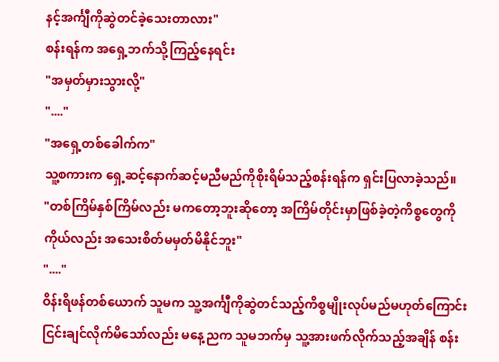နင့်အင်္ကျီကိုဆွဲတင်ခဲ့သေးတာလား"
စန်းရန်က အရှေ့ဘက်သို့ကြည့်နေရင်း
"အမှတ်မှားသွားလို့"
"...."
"အရှေ့တစ်ခေါက်က"
သူ့စကားက ရှေ့ဆင့်နောက်ဆင့်မညီမည်ကိုစိုးရိမ်သည့်စန်းရန်က ရှင်းပြလာခဲ့သည်။
"တစ်ကြိမ်နှစ်ကြိမ်လည်း မကတော့ဘူးဆိုတော့ အကြိမ်တိုင်းမှာဖြစ်ခဲ့တဲ့ကိစ္စတွေကို ကိုယ်လည်း အသေးစိတ်မမှတ်မိနိုင်ဘူး"
"...."
ဝိန်းရိဖန်တစ်ယောက် သူမက သူ့အင်္ကျီကိုဆွဲတင်သည့်ကိစ္စမျိုးလုပ်မည်မဟုတ်ကြောင်း ငြင်းချင်လိုက်မိသော်လည်း မနေ့ညက သူမဘက်မှ သူ့အားဖက်လိုက်သည့်အချိန် စန်း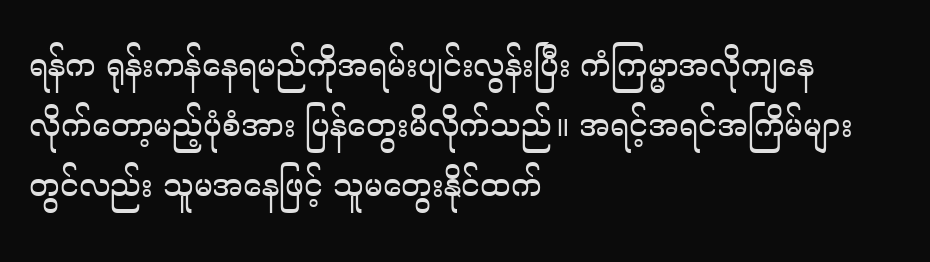ရန်က ရုန်းကန်နေရမည်ကိုအရမ်းပျင်းလွန်းပြီး ကံကြမ္မာအလိုကျနေလိုက်တော့မည့်ပုံစံအား ပြန်တွေးမိလိုက်သည်။ အရင့်အရင်အကြိမ်များတွင်လည်း သူမအနေဖြင့် သူမတွေးနိုင်ထက်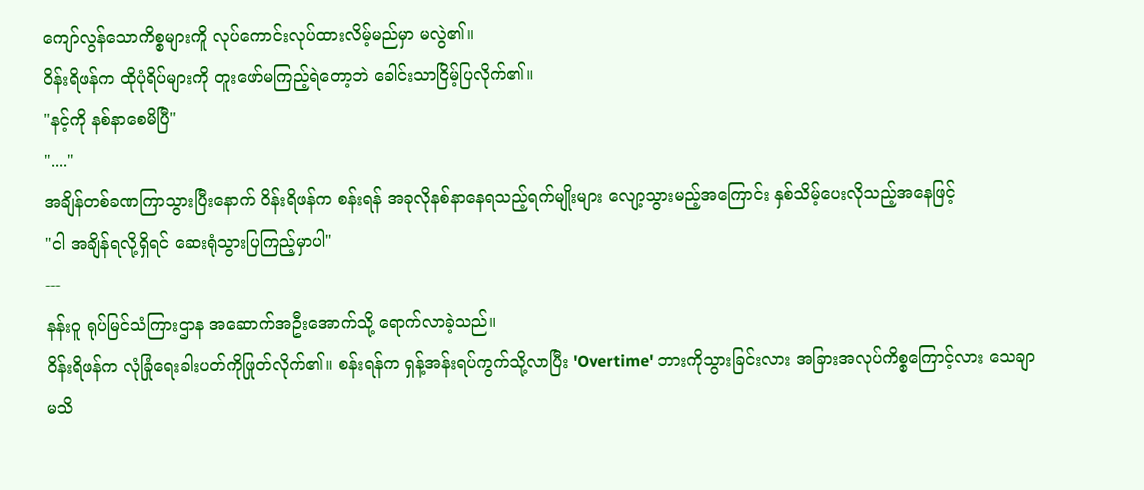ကျော်လွန်သောကိစ္စများကိူ လုပ်ကောင်းလုပ်ထားလိမ့်မည်မှာ မလွဲ၏။
ဝိန်းရိဖန်က ထိုပုံရိပ်များကို တူးဖော်မကြည့်ရဲတော့ဘဲ ခေါင်းသာငြိမ့်ပြလိုက်၏။
"နင့်ကို နစ်နာစေမိပြီ"
"...."
အချိန်တစ်ခဏကြာသွားပြီးနောက် ဝိန်းရိဖန်က စန်းရန် အခုလိုနစ်နာနေရသည့်ရက်မျိုးများ လျော့သွားမည့်အကြောင်း နှစ်သိမ့်ပေးလိုသည့်အနေဖြင့်
"ငါ အချိန်ရလို့ရှိရင် ဆေးရုံသွားပြကြည့်မှာပါ"
---
နန်းဝူ ရုပ်မြင်သံကြားဌာန အဆောက်အဦးအောက်သို့ ရောက်လာခဲ့သည်။
ဝိန်းရိဖန်က လုံခြုံရေးခါးပတ်ကိုဖြုတ်လိုက်၏။ စန်းရန်က ရှန့်အန်းရပ်ကွက်သို့လာပြီး 'Overtime' ဘားကိုသွားခြင်းလား အခြားအလုပ်ကိစ္စကြောင့်လား သေချာမသိ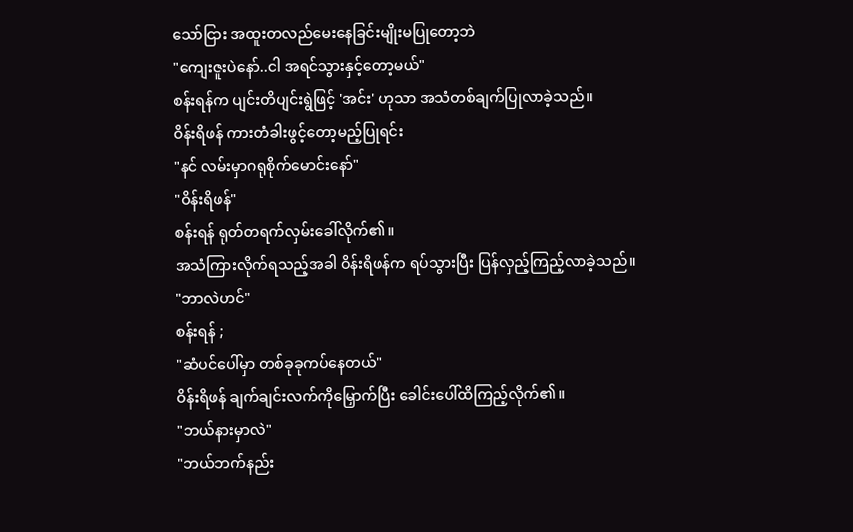သော်ငြား အထူးတလည်မေးနေခြင်းမျိုးမပြုတော့ဘဲ
"ကျေးဇူးပဲနော်..ငါ အရင်သွားနှင့်တော့မယ်"
စန်းရန်က ပျင်းတိပျင်းရွဲဖြင့် 'အင်း' ဟုသာ အသံတစ်ချက်ပြုလာခဲ့သည်။
ဝိန်းရိဖန် ကားတံခါးဖွင့်တော့မည့်ပြုရင်း
"နင် လမ်းမှာဂရုစိုက်မောင်းနော်"
"ဝိန်းရိဖန်"
စန်းရန် ရုတ်တရက်လှမ်းခေါ်လိုက်၏။
အသံကြားလိုက်ရသည့်အခါ ဝိန်းရိဖန်က ရပ်သွားပြီး ပြန်လှည့်ကြည့်လာခဲ့သည်။
"ဘာလဲဟင်"
စန်းရန် ;
"ဆံပင်ပေါ်မှာ တစ်ခုခုကပ်နေတယ်"
ဝိန်းရိဖန် ချက်ချင်းလက်ကိုမြှောက်ပြီး ခေါင်းပေါ်ထိကြည့်လိုက်၏။
"ဘယ်နားမှာလဲ"
"ဘယ်ဘက်နည်း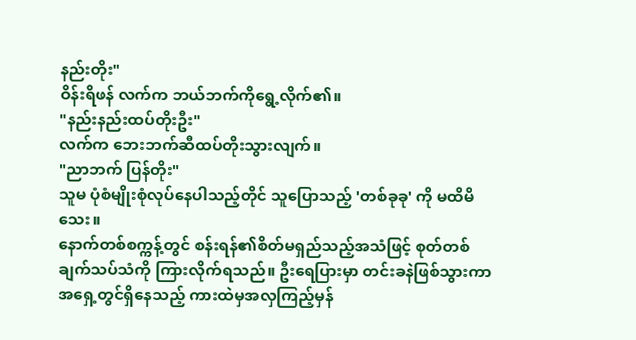နည်းတိုး"
ဝိန်းရိဖန် လက်က ဘယ်ဘက်ကိုရွေ့လိုက်၏။
"နည်းနည်းထပ်တိုးဦး"
လက်က ဘေးဘက်ဆီထပ်တိုးသွားလျက်။
"ညာဘက် ပြန်တိုး"
သူမ ပုံစံမျိုးစုံလုပ်နေပါသည့်တိုင် သူပြောသည့် 'တစ်ခုခု' ကို မထိမိသေး။
နောက်တစ်စက္ကန့်တွင် စန်းရန်၏စိတ်မရှည်သည့်အသံဖြင့် စုတ်တစ်ချက်သပ်သံကို ကြားလိုက်ရသည်။ ဦးရေပြားမှာ တင်းခနဲဖြစ်သွားကာ အရှေ့တွင်ရှိနေသည့် ကားထဲမှအလှကြည့်မှန်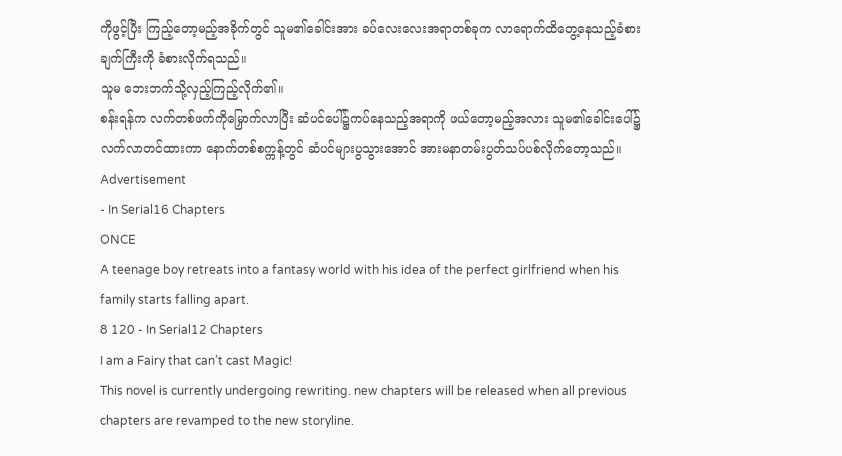ကိုဖွင့်ပြီး ကြည့်တော့မည့်အခိုက်တွင် သူမ၏ခေါင်းအား ခပ်လေးလေးအရာတစ်ခုက လာရောက်ထိတွေ့နေသည့်ခံစားချက်ကြီးကို ခံစားလိုက်ရသည်။
သူမ ဘေးဘက်သို့လှည့်ကြည့်လိုက်၏။
စန်းရန်က လက်တစ်ဖက်ကိုမြှောက်လာပြီး ဆံပင်ပေါ်၌ကပ်နေသည့်အရာကို ဖယ်တော့မည့်အလား သူမ၏ခေါင်းပေါ်၌ လက်လာတင်ထားကာ နောက်တစ်စက္ကန့်တွင် ဆံပင်များပွသွားအောင် အားမနာတမ်းပွတ်သပ်ပစ်လိုက်တော့သည်။
Advertisement
- In Serial16 Chapters
ONCE
A teenage boy retreats into a fantasy world with his idea of the perfect girlfriend when his family starts falling apart.
8 120 - In Serial12 Chapters
I am a Fairy that can’t cast Magic!
This novel is currently undergoing rewriting. new chapters will be released when all previous chapters are revamped to the new storyline.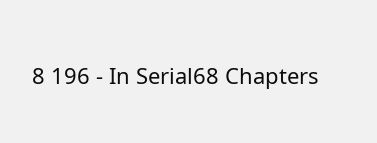8 196 - In Serial68 Chapters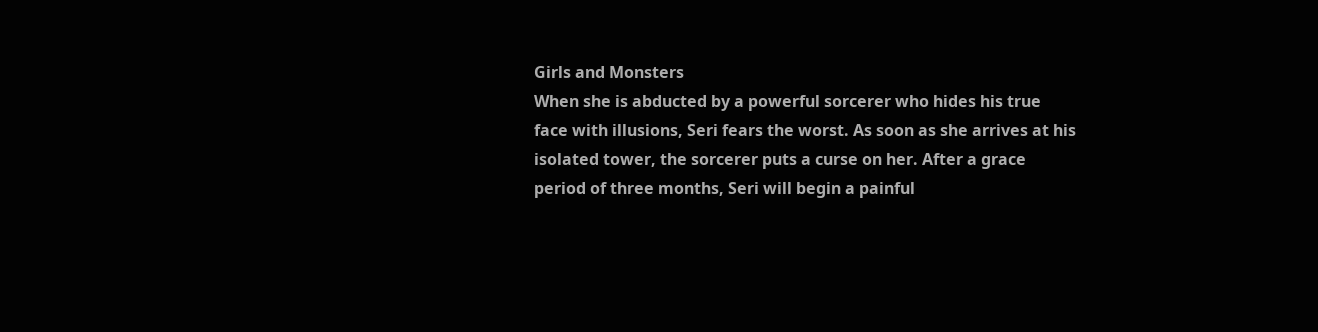Girls and Monsters
When she is abducted by a powerful sorcerer who hides his true face with illusions, Seri fears the worst. As soon as she arrives at his isolated tower, the sorcerer puts a curse on her. After a grace period of three months, Seri will begin a painful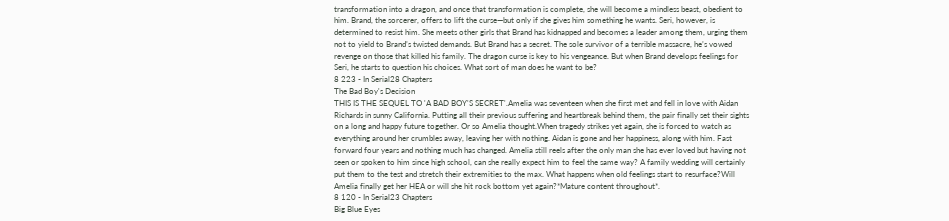transformation into a dragon, and once that transformation is complete, she will become a mindless beast, obedient to him. Brand, the sorcerer, offers to lift the curse—but only if she gives him something he wants. Seri, however, is determined to resist him. She meets other girls that Brand has kidnapped and becomes a leader among them, urging them not to yield to Brand’s twisted demands. But Brand has a secret. The sole survivor of a terrible massacre, he’s vowed revenge on those that killed his family. The dragon curse is key to his vengeance. But when Brand develops feelings for Seri, he starts to question his choices. What sort of man does he want to be?
8 223 - In Serial28 Chapters
The Bad Boy's Decision
THIS IS THE SEQUEL TO 'A BAD BOY'S SECRET'.Amelia was seventeen when she first met and fell in love with Aidan Richards in sunny California. Putting all their previous suffering and heartbreak behind them, the pair finally set their sights on a long and happy future together. Or so Amelia thought.When tragedy strikes yet again, she is forced to watch as everything around her crumbles away, leaving her with nothing. Aidan is gone and her happiness, along with him. Fast forward four years and nothing much has changed. Amelia still reels after the only man she has ever loved but having not seen or spoken to him since high school, can she really expect him to feel the same way? A family wedding will certainly put them to the test and stretch their extremities to the max. What happens when old feelings start to resurface?Will Amelia finally get her HEA or will she hit rock bottom yet again?*Mature content throughout*.
8 120 - In Serial23 Chapters
Big Blue Eyes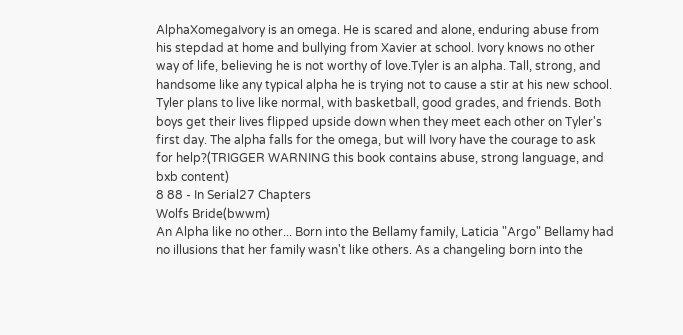AlphaXomegaIvory is an omega. He is scared and alone, enduring abuse from his stepdad at home and bullying from Xavier at school. Ivory knows no other way of life, believing he is not worthy of love.Tyler is an alpha. Tall, strong, and handsome like any typical alpha he is trying not to cause a stir at his new school. Tyler plans to live like normal, with basketball, good grades, and friends. Both boys get their lives flipped upside down when they meet each other on Tyler's first day. The alpha falls for the omega, but will Ivory have the courage to ask for help?(TRIGGER WARNING this book contains abuse, strong language, and bxb content)
8 88 - In Serial27 Chapters
Wolfs Bride(bwwm)
An Alpha like no other... Born into the Bellamy family, Laticia "Argo" Bellamy had no illusions that her family wasn't like others. As a changeling born into the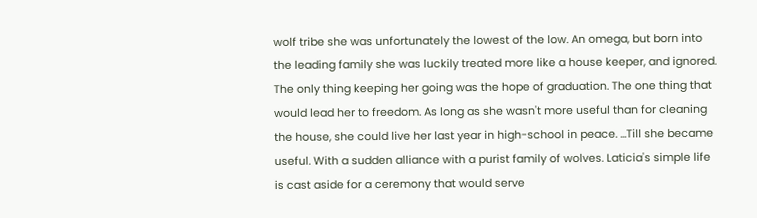wolf tribe she was unfortunately the lowest of the low. An omega, but born into the leading family she was luckily treated more like a house keeper, and ignored. The only thing keeping her going was the hope of graduation. The one thing that would lead her to freedom. As long as she wasn't more useful than for cleaning the house, she could live her last year in high-school in peace. ...Till she became useful. With a sudden alliance with a purist family of wolves. Laticia's simple life is cast aside for a ceremony that would serve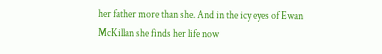her father more than she. And in the icy eyes of Ewan McKillan she finds her life now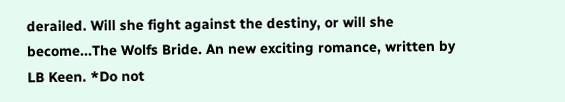derailed. Will she fight against the destiny, or will she become...The Wolfs Bride. An new exciting romance, written by LB Keen. *Do not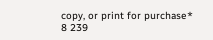copy, or print for purchase*
8 239